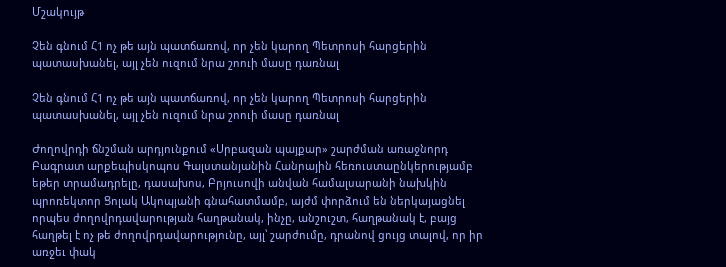Մշակույթ

Չեն գնում Հ1 ոչ թե այն պատճառով, որ չեն կարող Պետրոսի հարցերին պատասխանել, այլ չեն ուզում նրա շոուի մասը դառնալ

Չեն գնում Հ1 ոչ թե այն պատճառով, որ չեն կարող Պետրոսի հարցերին պատասխանել, այլ չեն ուզում նրա շոուի մասը դառնալ

Ժողովրդի ճնշման արդյունքում «Սրբազան պայքար» շարժման առաջնորդ Բագրատ արքեպիսկոպոս Գալստանյանին Հանրային հեռուստաընկերությամբ եթեր տրամադրելը, դասախոս, Բրյուսովի անվան համալսարանի նախկին պրոռեկտոր Ցոլակ Ակոպյանի գնահատմամբ, այժմ փորձում են ներկայացնել որպես ժողովրդավարության հաղթանակ, ինչը, անշուշտ, հաղթանակ է, բայց հաղթել է ոչ թե ժողովրդավարությունը, այլ՝ շարժումը, դրանով ցույց տալով, որ իր առջեւ փակ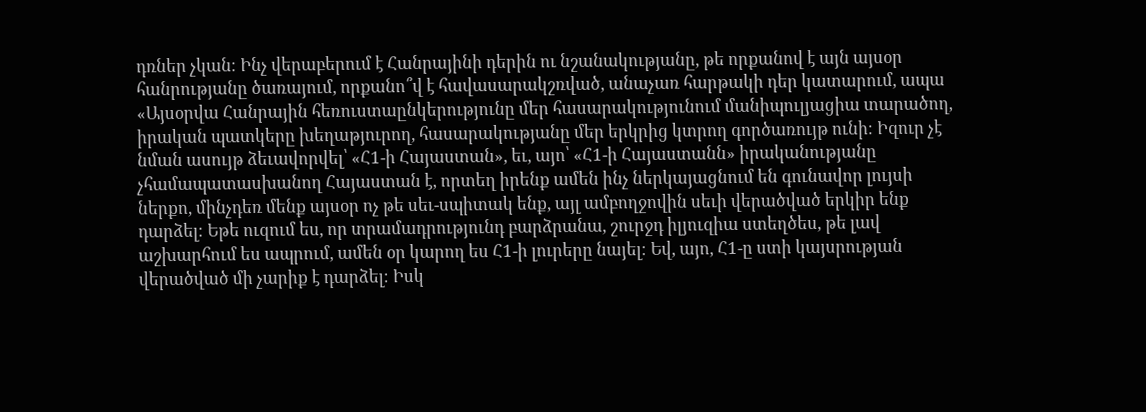դռներ չկան։ Ինչ վերաբերում է Հանրայինի դերին ու նշանակությանը, թե որքանով է այն այսօր հանրությանը ծառայում, որքանո՞վ է հավասարակշռված, անաչառ հարթակի դեր կատարում, ապա «Այսօրվա Հանրային հեռուստաընկերությունը մեր հասարակությունում մանիպուլյացիա տարածող, իրական պատկերը խեղաթյուրող, հասարակությանը մեր երկրից կտրող գործառույթ ունի։ Իզուր չէ նման ասույթ ձեւավորվել՝ «Հ1-ի Հայաստան», եւ, այո՝ «Հ1-ի Հայաստանն» իրականությանը չհամապատասխանող Հայաստան է, որտեղ իրենք ամեն ինչ ներկայացնում են գունավոր լույսի ներքո, մինչդեռ մենք այսօր ոչ թե սեւ-սպիտակ ենք, այլ ամբողջովին սեւի վերածված երկիր ենք դարձել։ Եթե ուզում ես, որ տրամադրությունդ բարձրանա, շուրջդ իլյուզիա ստեղծես, թե լավ աշխարհում ես ապրում, ամեն օր կարող ես Հ1-ի լուրերը նայել։ Եվ, այո, Հ1-ը ստի կայսրության վերածված մի չարիք է դարձել։ Իսկ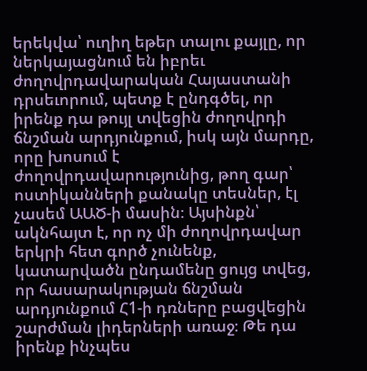երեկվա՝ ուղիղ եթեր տալու քայլը, որ ներկայացնում են իբրեւ ժողովրդավարական Հայաստանի դրսեւորում, պետք է ընդգծել, որ իրենք դա թույլ տվեցին ժողովրդի ճնշման արդյունքում, իսկ այն մարդը, որը խոսում է ժողովրդավարությունից, թող գար՝ ոստիկանների քանակը տեսներ, էլ չասեմ ԱԱԾ-ի մասին։ Այսինքն՝ ակնհայտ է, որ ոչ մի ժողովրդավար երկրի հետ գործ չունենք, կատարվածն ընդամենը ցույց տվեց, որ հասարակության ճնշման արդյունքում Հ1-ի դռները բացվեցին շարժման լիդերների առաջ։ Թե դա իրենք ինչպես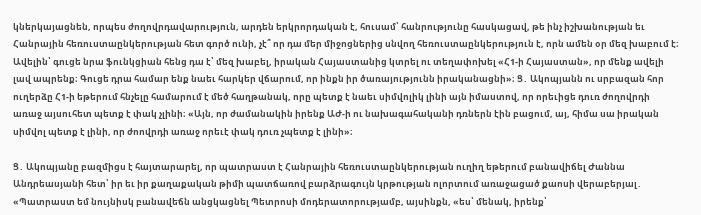կներկայացնեն, որպես ժողովրդավարություն, արդեն երկրորդական է, հուսամ՝ հանրությունը հասկացավ, թե ինչ իշխանության եւ Հանրային հեռուստաընկերության հետ գործ ունի, չէ՞ որ դա մեր միջոցներից սնվող հեռուստաընկերություն է, որն ամեն օր մեզ խաբում է։ Ավելին՝ գուցե նրա ֆունկցիան հենց դա է՝ մեզ խաբել, իրական Հայաստանից կտրել ու տեղափոխել «Հ1-ի Հայաստան», որ մենք ավելի լավ ապրենք։ Գուցե դրա համար ենք նաեւ հարկեր վճարում, որ ինքն իր ծառայությունն իրականացնի»։ Ց․ Ակոպյանն ու սրբազան հոր ուղերձը Հ1-ի եթերում հնչելը համարում է մեծ հաղթանակ, որը պետք է նաեւ սիմվոլիկ լինի այն իմաստով, որ որեւիցե դուռ ժողովրդի առաջ այսուհետ պետք է փակ չլինի։ «Այն, որ ժամանակին իրենք ԱԺ-ի ու նախագահականի դռներն էին բացում, այ, հիմա սա իրական սիմվոլ պետք է լինի, որ ժոովրդի առաջ որեւէ փակ դուռ չպետք է լինի»։

Ց․ Ակոպյանը բազմիցս է հայտարարել, որ պատրաստ է Հանրային հեռուստաընկերության ուղիղ եթերում բանավիճել Ժաննա Անդրեասյանի հետ՝ իր եւ իր քաղաքական թիմի պատճառով բարձրագույն կրթության ոլորտում առաջացած քաոսի վերաբերյալ․ «Պատրաստ եմ նույնիսկ բանավեճն անցկացնել Պետրոսի մոդերատորությամբ, այսինքն, «ես՝ մենակ, իրենք՝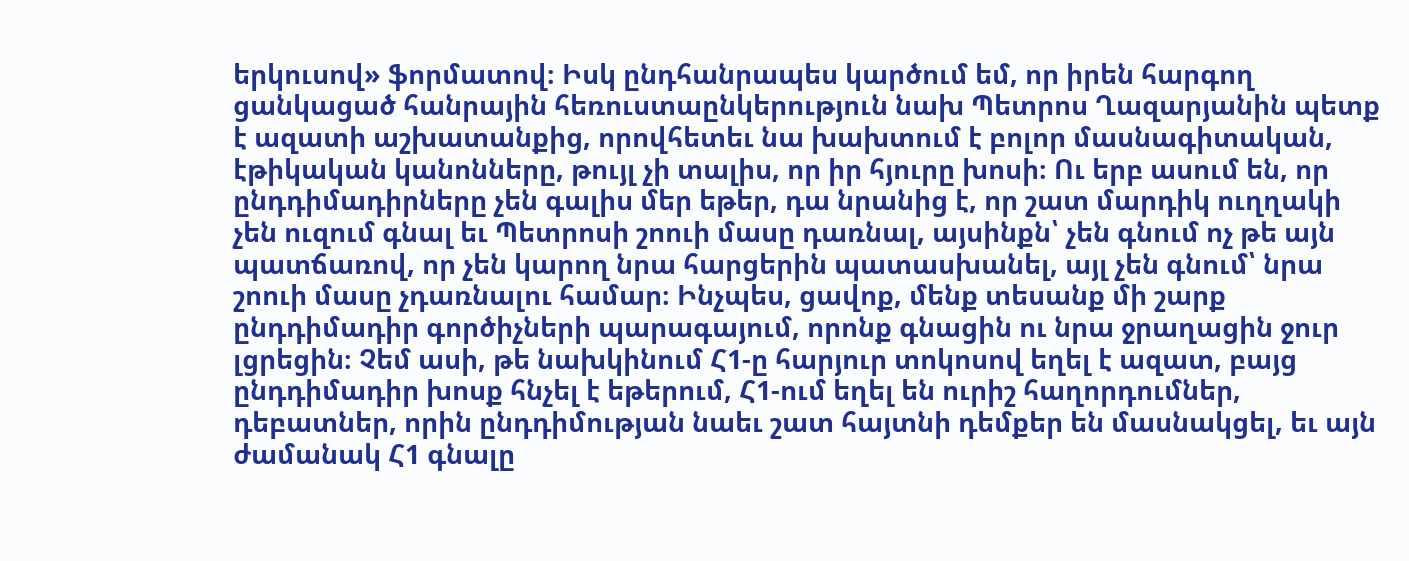երկուսով» ֆորմատով։ Իսկ ընդհանրապես կարծում եմ, որ իրեն հարգող ցանկացած հանրային հեռուստաընկերություն նախ Պետրոս Ղազարյանին պետք է ազատի աշխատանքից, որովհետեւ նա խախտում է բոլոր մասնագիտական, էթիկական կանոնները, թույլ չի տալիս, որ իր հյուրը խոսի։ Ու երբ ասում են, որ ընդդիմադիրները չեն գալիս մեր եթեր, դա նրանից է, որ շատ մարդիկ ուղղակի չեն ուզում գնալ եւ Պետրոսի շոուի մասը դառնալ, այսինքն՝ չեն գնում ոչ թե այն պատճառով, որ չեն կարող նրա հարցերին պատասխանել, այլ չեն գնում՝ նրա շոուի մասը չդառնալու համար։ Ինչպես, ցավոք, մենք տեսանք մի շարք ընդդիմադիր գործիչների պարագայում, որոնք գնացին ու նրա ջրաղացին ջուր լցրեցին։ Չեմ ասի, թե նախկինում Հ1-ը հարյուր տոկոսով եղել է ազատ, բայց ընդդիմադիր խոսք հնչել է եթերում, Հ1-ում եղել են ուրիշ հաղորդումներ, դեբատներ, որին ընդդիմության նաեւ շատ հայտնի դեմքեր են մասնակցել, եւ այն ժամանակ Հ1 գնալը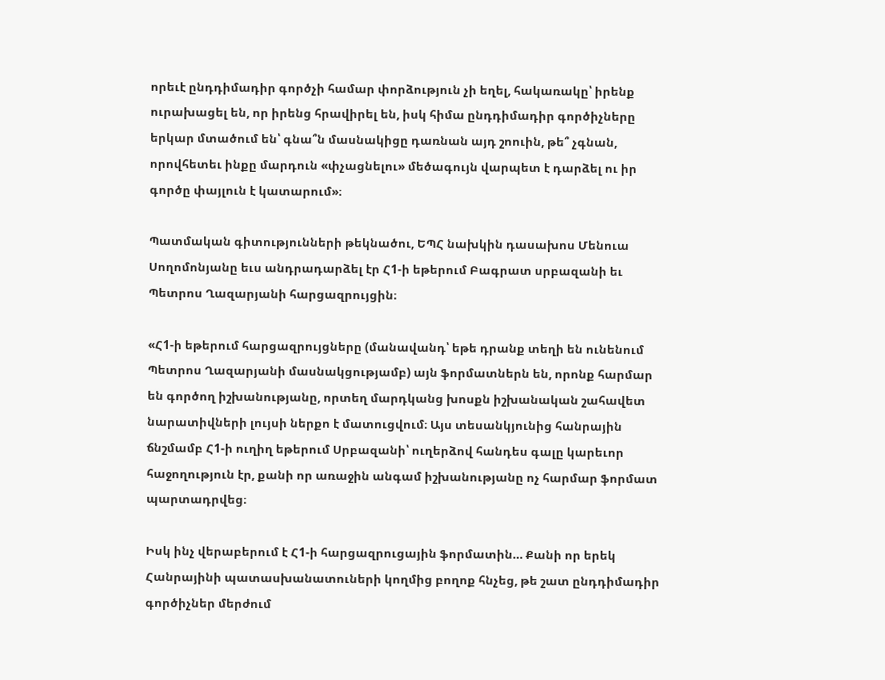որեւէ ընդդիմադիր գործչի համար փորձություն չի եղել, հակառակը՝ իրենք ուրախացել են, որ իրենց հրավիրել են, իսկ հիմա ընդդիմադիր գործիչները երկար մտածում են՝ գնա՞ն մասնակիցը դառնան այդ շոուին, թե՞ չգնան, որովհետեւ ինքը մարդուն «փչացնելու» մեծագույն վարպետ է դարձել ու իր գործը փայլուն է կատարում»։

Պատմական գիտությունների թեկնածու, ԵՊՀ նախկին դասախոս Մենուա Սողոմոնյանը եւս անդրադարձել էր Հ1-ի եթերում Բագրատ սրբազանի եւ Պետրոս Ղազարյանի հարցազրույցին։

«Հ1-ի եթերում հարցազրույցները (մանավանդ՝ եթե դրանք տեղի են ունենում Պետրոս Ղազարյանի մասնակցությամբ) այն ֆորմատներն են, որոնք հարմար են գործող իշխանությանը, որտեղ մարդկանց խոսքն իշխանական շահավետ նարատիվների լույսի ներքո է մատուցվում։ Այս տեսանկյունից հանրային ճնշմամբ Հ1-ի ուղիղ եթերում Սրբազանի՝ ուղերձով հանդես գալը կարեւոր հաջողություն էր, քանի որ առաջին անգամ իշխանությանը ոչ հարմար ֆորմատ պարտադրվեց։

Իսկ ինչ վերաբերում է Հ1-ի հարցազրուցային ֆորմատին… Քանի որ երեկ Հանրայինի պատասխանատուների կողմից բողոք հնչեց, թե շատ ընդդիմադիր գործիչներ մերժում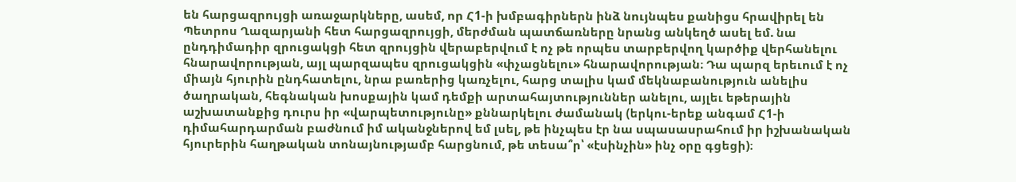են հարցազրույցի առաջարկները, ասեմ, որ Հ1-ի խմբագիրներն ինձ նույնպես քանիցս հրավիրել են Պետրոս Ղազարյանի հետ հարցազրույցի, մերժման պատճառները նրանց անկեղծ ասել եմ. նա ընդդիմադիր զրուցակցի հետ զրույցին վերաբերվում է ոչ թե որպես տարբերվող կարծիք վերհանելու հնարավորության, այլ պարզապես զրուցակցին «փչացնելու» հնարավորության։ Դա պարզ երեւում է ոչ միայն հյուրին ընդհատելու, նրա բառերից կառչելու, հարց տալիս կամ մեկնաբանություն անելիս ծաղրական, հեգնական խոսքային կամ դեմքի արտահայտություններ անելու, այլեւ եթերային աշխատանքից դուրս իր «վարպետությունը» քննարկելու ժամանակ (երկու-երեք անգամ Հ1-ի դիմահարդարման բաժնում իմ ականջներով եմ լսել, թե ինչպես էր նա սպասասրահում իր իշխանական հյուրերին հաղթական տոնայնությամբ հարցնում, թե տեսա՞ր՝ «էսինչին» ինչ օրը գցեցի)։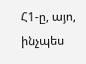Հ1-ը, այո, ինչպես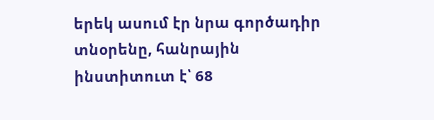երեկ ասում էր նրա գործադիր տնօրենը, հանրային ինստիտուտ է՝ 68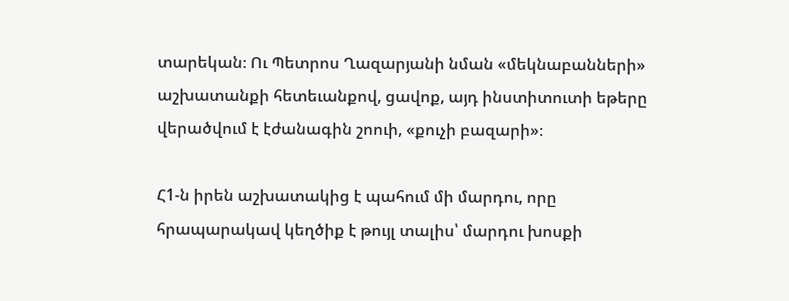տարեկան։ Ու Պետրոս Ղազարյանի նման «մեկնաբանների» աշխատանքի հետեւանքով, ցավոք, այդ ինստիտուտի եթերը վերածվում է էժանագին շոուի, «քուչի բազարի»։

Հ1-ն իրեն աշխատակից է պահում մի մարդու, որը հրապարակավ կեղծիք է թույլ տալիս՝ մարդու խոսքի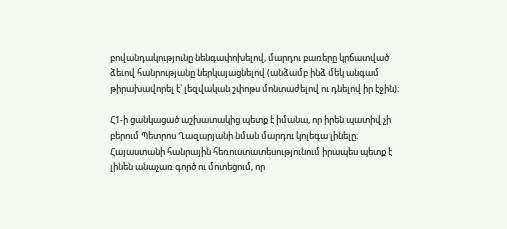բովանդակությունը նենգափոխելով, մարդու բառերը կրճատված ձեւով հանրությանը ներկայացնելով (անձամբ ինձ մեկ անգամ թիրախավորել է՝ լեզվական շփոթս մոնտաժելով ու դնելով իր էջին)։

Հ1-ի ցանկացած աշխատակից պետք է իմանա, որ իրեն պատիվ չի բերում Պետրոս Ղազարյանի նման մարդու կոլեգա լինելը։ Հայաստանի հանրային հեռուստատեսությունում իրապես պետք է լինեն անաչառ գործ ու մոտեցում, որ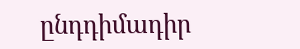ընդդիմադիր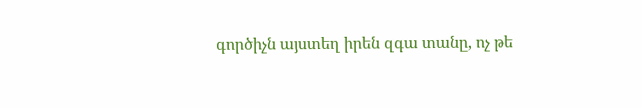գործիչն այստեղ իրեն զգա տանը, ոչ թե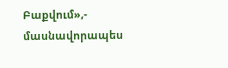Բաքվում»,- մասնավորապես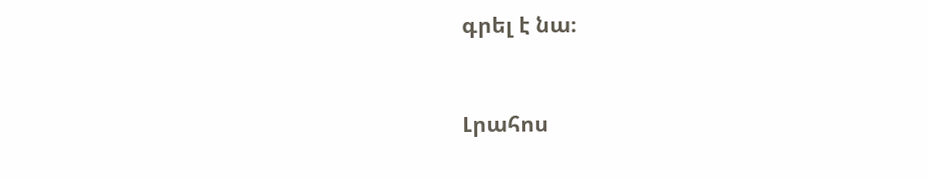գրել է նա։


Լրահոս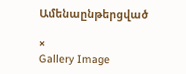Ամենաընթերցված

×
Gallery Image